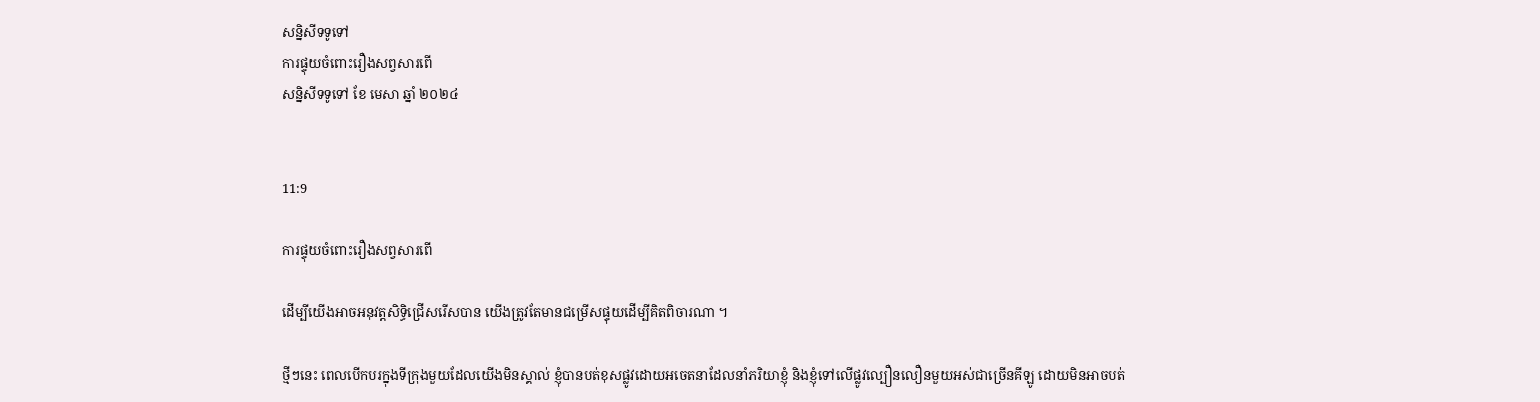សន្និសីទទូទៅ
ការផ្ទុយចំពោះរឿងសព្វសារពើ
សន្និសីទទូទៅ ខែ មេសា ឆ្នាំ ២០២៤


11:9

ការផ្ទុយចំពោះរឿងសព្វសារពើ

ដើម្បីយើងអាចអនុវត្តសិទិ្ធជ្រើសរើសបាន យើងត្រូវតែមានជម្រើសផ្ទុយដើម្បីគិតពិចារណា ។

ថ្មីៗនេះ ពេលបើកបរក្នុងទីក្រុងមួយដែលយើងមិនស្គាល់ ខ្ញុំបានបត់ខុសផ្លូវដោយអចេតនាដែលនាំភរិយាខ្ញុំ និងខ្ញុំទៅលើផ្លូវល្បឿនលឿនមួយអស់ជាច្រើនគីឡូ ដោយមិនអាចបត់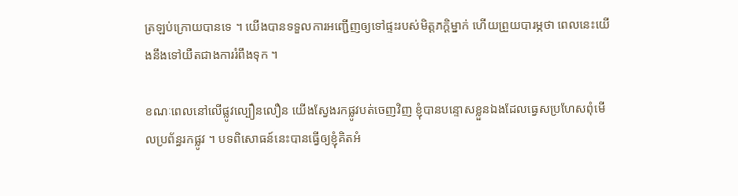ត្រឡប់ក្រោយបានទេ ។ យើងបានទទួលការអញ្ជើញឲ្យទៅផ្ទះរបស់មិត្តភក្តិម្នាក់ ហើយព្រួយបារម្ភថា ពេលនេះយើងនឹងទៅយឺតជាងការរំពឹងទុក ។

ខណៈពេលនៅលើផ្លូវល្បឿនលឿន យើងស្វែងរកផ្លូវបត់ចេញវិញ ខ្ញុំបានបន្ទោសខ្លួនឯងដែលធ្វេសប្រហែសពុំមើលប្រព័ន្ធរកផ្លូវ ។ បទពិសោធន៍នេះបានធ្វើឲ្យខ្ញុំគិតអំ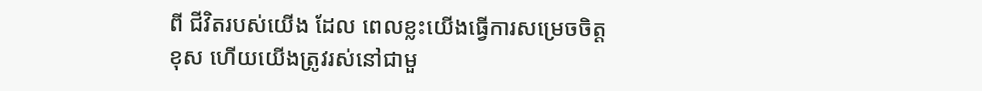ពី ជីវិតរបស់យើង ដែល ពេលខ្លះយើងធ្វើការសម្រេចចិត្តខុស ហើយយើងត្រូវរស់នៅជាមួ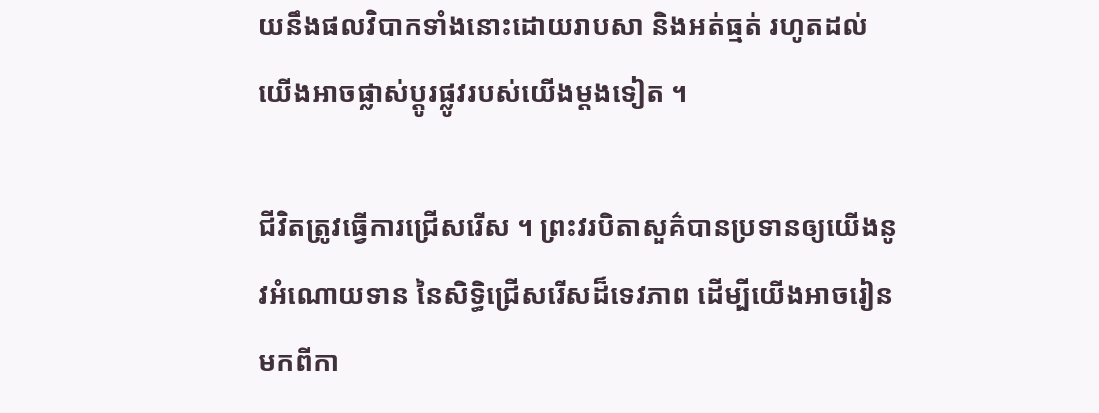យនឹងផលវិបាកទាំងនោះដោយរាបសា និងអត់ធ្មត់ រហូតដល់យើងអាចផ្លាស់ប្ដូរផ្លូវរបស់យើងម្តងទៀត ។

ជីវិតត្រូវធ្វើការជ្រើសរើស ។ ព្រះវរបិតាសួគ៌បានប្រទានឲ្យយើងនូវអំណោយទាន នៃសិទ្ធិជ្រើសរើសដ៏ទេវភាព ដើម្បីយើងអាចរៀនមកពីកា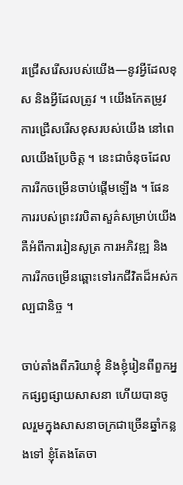រជ្រើសរើសរបស់យើង—នូវអ្វីដែលខុស និងអ្វីដែលត្រូវ ។ យើងកែតម្រូវការជ្រើសរើសខុសរបស់យើង នៅពេលយើងប្រែចិត្ត ។ នេះជាចំនុចដែលការរីកចម្រើនចាប់ផ្តើមឡើង ។ ផែនការរបស់ព្រះវរបិតាសួគ៌សម្រាប់យើងគឺអំពីការរៀនសូត្រ ការអភិវឌ្ឍ និងការរីកចម្រើនឆ្ពោះទៅរកជីវិតដ៏អស់កល្បជានិច្ច ។

ចាប់តាំងពីភរិយាខ្ញុំ និងខ្ញុំរៀនពីពួកអ្នកផ្សព្វផ្សាយសាសនា ហើយបានចូលរួមក្នុងសាសនាចក្រជាច្រើនឆ្នាំកន្លងទៅ ខ្ញុំតែងតែចា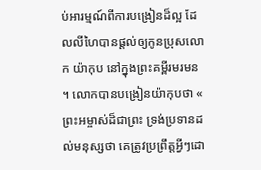ប់អារម្មណ៍ពីការបង្រៀនដ៏ល្អ ដែលលីហៃបានផ្តល់ឲ្យកូនប្រុសលោក យ៉ាកុប នៅក្នុងព្រះគម្ពីរមរមន ។ លោកបានបង្រៀនយ៉ាកុបថា « ព្រះអម្ចាស់ដ៏ជាព្រះ ទ្រង់ប្រទានដល់មនុស្សថា គេត្រូវប្រព្រឹត្តអ្វីៗដោ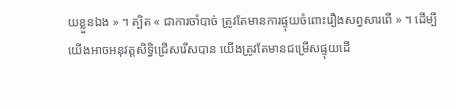យខ្លួនឯង » ។ ត្បិត « ជាការចាំបាច់ ត្រូវតែមានការផ្ទុយចំពោះរឿងសព្វសារពើ » ។ ដើម្បីយើងអាចអនុវត្តសិទិ្ធជ្រើសរើសបាន យើងត្រូវតែមានជម្រើសផ្ទុយដើ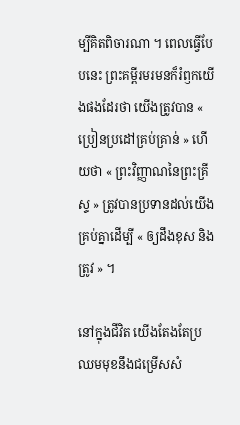ម្បីគិតពិចារណា ។ ពេលធ្វើបែបនេះ ព្រះគម្ពីរមរមនក៏រំឭកយើងផងដែរថា យើងត្រូវបាន « ប្រៀនប្រដៅគ្រប់គ្រាន់ » ហើយថា « ព្រះវិញ្ញាណនៃព្រះគ្រីស្ទ » ត្រូវបានប្រទានដល់យើងគ្រប់គ្នាដើម្បី « ឲ្យដឹងខុស និងត្រូវ » ។

នៅក្នុងជីវិត យើងតែងតែប្រឈមមុខនឹងជម្រើសសំ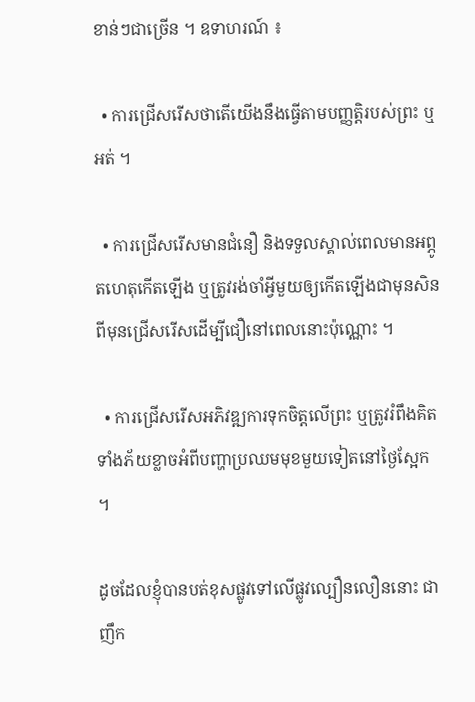ខាន់ៗជាច្រើន ។ ឧទាហរណ៍ ៖

  • ការជ្រើសរើសថាតើយើងនឹងធ្វើតាមបញ្ញត្តិរបស់ព្រះ ឬអត់ ។

  • ការជ្រើសរើសមានជំនឿ និងទទួលស្គាល់ពេលមានអព្ភូតហេតុកើតឡើង ឬត្រូវរង់ចាំអ្វីមួយឲ្យកើតឡើងជាមុនសិន ពីមុនជ្រើសរើសដើម្បីជឿនៅពេលនោះប៉ុណ្ណោះ ។

  • ការជ្រើសរើសអភិវឌ្ឍការទុកចិត្តលើព្រះ ឬត្រូវរំពឹងគិតទាំងភ័យខ្លាចអំពីបញ្ហាប្រឈមមុខមួយទៀតនៅថ្ងៃស្អែក ។

ដូចដែលខ្ញុំបានបត់ខុសផ្លូវទៅលើផ្លូវល្បឿនលឿននោះ ជាញឹក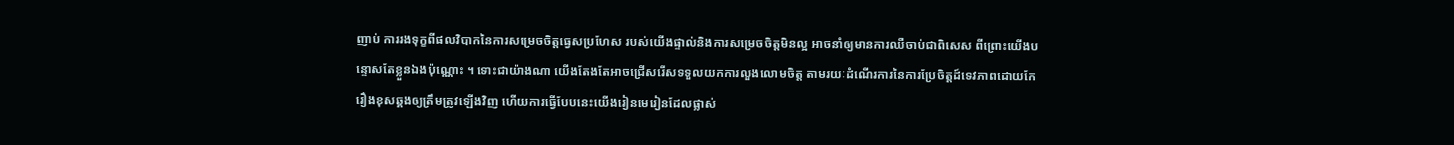ញាប់ ការរងទុក្ខពីផលវិបាកនៃការសម្រេចចិត្តធ្វេសប្រហែស របស់យើងផ្ទាល់និងការសម្រេចចិត្តមិនល្អ អាចនាំឲ្យមានការឈឺចាប់ជាពិសេស ពីព្រោះយើងបន្ទោសតែខ្លួនឯងប៉ុណ្ណោះ ។ ទោះជាយ៉ាងណា យើងតែងតែអាចជ្រើសរើសទទួលយកការលួងលោមចិត្ត តាមរយៈដំណើរការនៃការប្រែចិត្តដ៍ទេវភាពដោយកែរឿងខុសឆ្គងឲ្យត្រឹមត្រូវឡើងវិញ ហើយការធ្វើបែបនេះយើងរៀនមេរៀនដែលផ្លាស់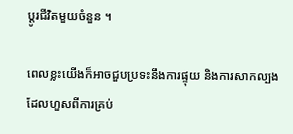ប្ដូរជីវិតមួយចំនួន ។

ពេលខ្លះយើងក៏អាចជួបប្រទះនឹងការផ្ទុយ និងការសាកល្បង ដែលហួសពីការគ្រប់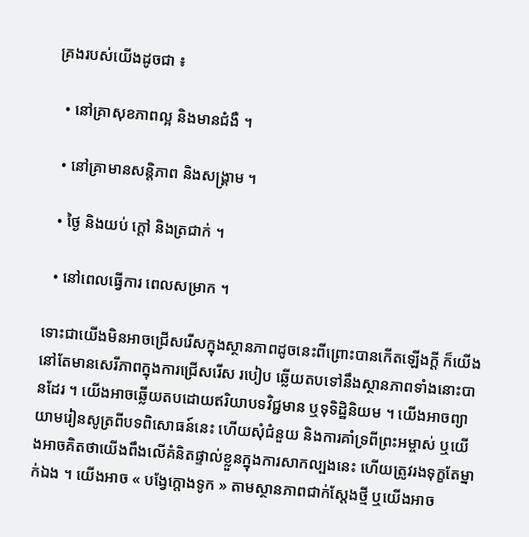គ្រងរបស់យើងដូចជា ៖

  • នៅគ្រាសុខភាពល្អ និងមានជំងឺ ។

  • នៅគ្រាមានសន្តិភាព និងសង្គ្រាម ។

  • ថ្ងៃ និងយប់ ក្តៅ និងត្រជាក់ ។

  • នៅពេលធ្វើការ ពេលសម្រាក ។

ទោះជាយើងមិនអាចជ្រើសរើសក្នុងស្ថានភាពដូចនេះពីព្រោះបានកើតឡើងក្ដី ក៏យើងនៅតែមានសេរីភាពក្នុងការជ្រើសរើស របៀប ឆ្លើយតបទៅនឹងស្ថានភាពទាំងនោះបានដែរ ។ យើងអាចឆ្លើយតបដោយឥរិយាបទវិជ្ជមាន ឬទុទិដ្ឋិនិយម ។ យើងអាចព្យាយាមរៀនសូត្រពីបទពិសោធន៍នេះ ហើយសុំជំនួយ និងការគាំទ្រពីព្រះអម្ចាស់ ឬយើងអាចគិតថាយើងពឹងលើគំនិតផ្ទាល់ខ្លួនក្នុងការសាកល្បងនេះ ហើយត្រូវរងទុក្ខតែម្នាក់ឯង ។ យើងអាច « បង្វែក្តោងទូក » តាមស្ថានភាពជាក់ស្តែងថ្មី ឬយើងអាច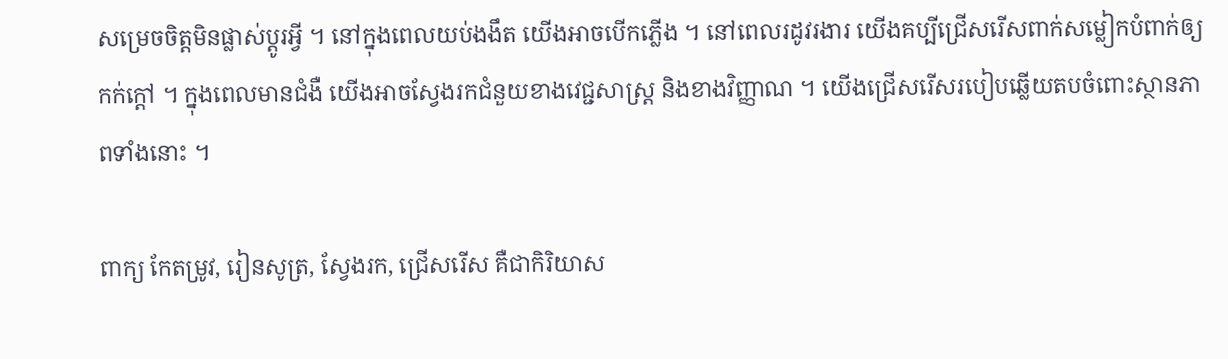សម្រេចចិត្តមិនផ្លាស់ប្តូរអ្វី ។ នៅក្នុងពេលយប់ងងឹត យើងអាចបើកភ្លើង ។ នៅពេលរដូវរងារ យើងគប្បីជ្រើសរើសពាក់សម្លៀកបំពាក់ឲ្យកក់ក្ដៅ ។ ក្នុងពេលមានជំងឺ យើងអាចស្វែងរកជំនួយខាងវេជ្ជសាស្ត្រ និងខាងវិញ្ញាណ ។ យើងជ្រើសរើសរបៀបឆ្លើយតបចំពោះស្ថានភាពទាំងនោះ ។

ពាក្យ កែតម្រូវ, រៀនសូត្រ, ស្វែងរក, ជ្រើសរើស គឺជាកិរិយាស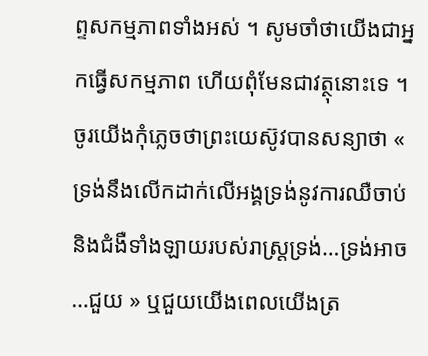ព្ទសកម្មភាពទាំងអស់ ។ សូមចាំថាយើងជាអ្នកធ្វើសកម្មភាព ហើយពុំមែនជាវត្ថុនោះទេ ។ ចូរយើងកុំភ្លេចថាព្រះយេស៊ូវបានសន្យាថា « ទ្រង់នឹងលើកដាក់លើអង្គទ្រង់នូវការឈឺចាប់ និងជំងឺទាំងឡាយរបស់រាស្ត្រទ្រង់…ទ្រង់អាច…ជួយ » ឬជួយយើងពេលយើងត្រ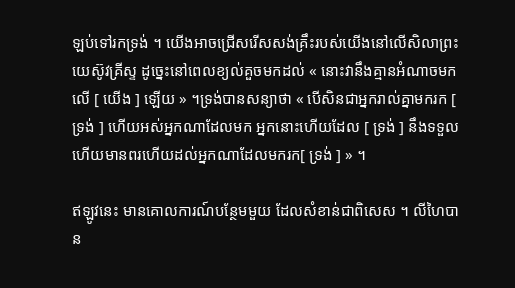ឡប់ទៅរកទ្រង់ ។ យើងអាចជ្រើសរើសសង់គ្រឹះរបស់យើងនៅលើសិលាព្រះយេស៊ូវគ្រីស្ទ ដូច្នេះនៅពេលខ្យល់គួចមកដល់ « នោះវានឹងគ្មានអំណាចមកលើ [ យើង ] ឡើយ » ។ទ្រង់បានសន្យាថា « បើសិនជាអ្នករាល់គ្នាមករក [ ទ្រង់ ] ហើយអស់អ្នកណាដែលមក អ្នកនោះហើយដែល [ ទ្រង់ ] នឹងទទួល ហើយមានពរហើយដល់អ្នកណាដែលមករក[ ទ្រង់ ] » ។

ឥឡូវនេះ មានគោលការណ៍បន្ថែមមួយ ដែលសំខាន់ជាពិសេស ។ លីហៃបាន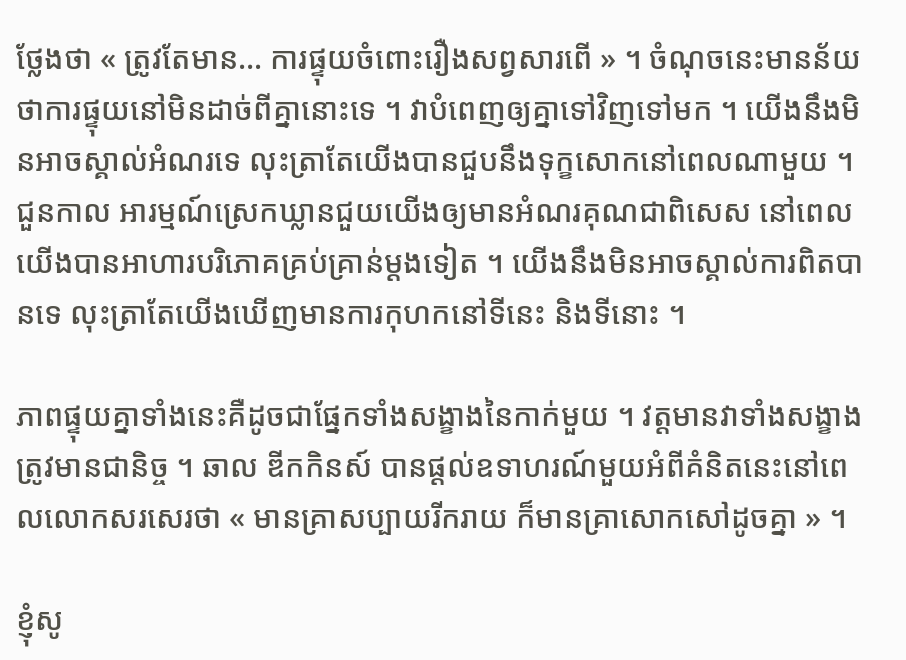ថ្លែងថា « ត្រូវតែមាន… ការផ្ទុយចំពោះរឿងសព្វសារពើ » ។ ចំណុចនេះមានន័យថាការផ្ទុយនៅមិនដាច់ពីគ្នានោះទេ ។ វាបំពេញឲ្យគ្នាទៅវិញទៅមក ។ យើងនឹងមិនអាចស្គាល់អំណរទេ លុះត្រាតែយើងបានជួបនឹងទុក្ខសោកនៅពេលណាមួយ ។ ជួនកាល អារម្មណ៍ស្រេកឃ្លានជួយយើងឲ្យមានអំណរគុណជាពិសេស នៅពេលយើងបានអាហារបរិភោគគ្រប់គ្រាន់ម្ដងទៀត ។ យើងនឹងមិនអាចស្គាល់ការពិតបានទេ លុះត្រាតែយើងឃើញមានការកុហកនៅទីនេះ និងទីនោះ ។

ភាពផ្ទុយគ្នាទាំងនេះគឺដូចជាផ្នែកទាំងសង្ខាងនៃកាក់មួយ ។ វត្តមានវាទាំងសង្ខាងត្រូវមានជានិច្ច ។ ឆាល ឌីកកិនស៍ បានផ្តល់ឧទាហរណ៍មួយអំពីគំនិតនេះនៅពេលលោកសរសេរថា « មានគ្រាសប្បាយរីករាយ ក៏មានគ្រាសោកសៅដូចគ្នា » ។

ខ្ញុំសូ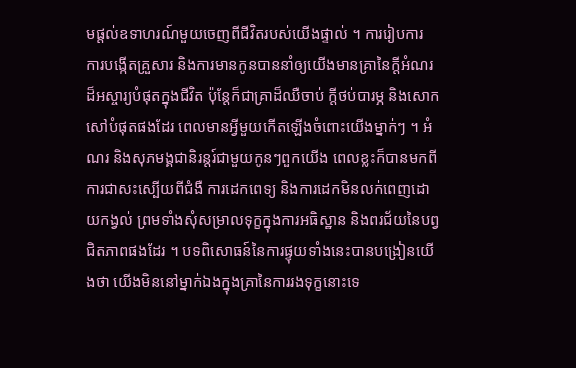មផ្ដល់ឧទាហរណ៍មួយចេញពីជីវិតរបស់យើងផ្ទាល់ ។ ការរៀបការ ការបង្កើតគ្រួសារ និងការមានកូនបាននាំឲ្យយើងមានគ្រានៃក្តីអំណរដ៏អស្ចារ្យបំផុតក្នុងជីវិត ប៉ុន្តែក៏ជាគ្រាដ៏ឈឺចាប់ ក្តីថប់បារម្ភ និងសោកសៅបំផុតផងដែរ ពេលមានអ្វីមួយកើតឡើងចំពោះយើងម្នាក់ៗ ។ អំណរ និងសុភមង្គជានិរន្តរ៍ជាមួយកូនៗពួកយើង ពេលខ្លះក៏បានមកពីការជាសះស្បើយពីជំងឺ ការដេកពេទ្យ និងការដេកមិនលក់ពេញដោយកង្វល់ ព្រមទាំងសុំសម្រាលទុក្ខក្នុងការអធិស្ឋាន និងពរជ័យនៃបព្វជិតភាពផងដែរ ។ បទពិសោធន៍នៃការផ្ទុយទាំងនេះបានបង្រៀនយើងថា យើងមិននៅម្នាក់ឯងក្នុងគ្រានៃការរងទុក្ខនោះទេ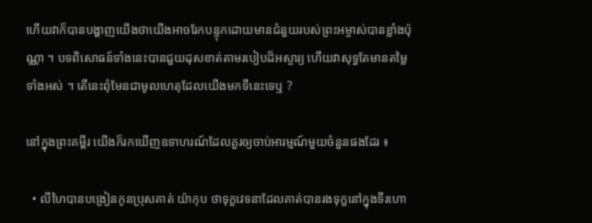ហើយវាក៏បានបង្ហាញយើងថាយើងអាចរែកបន្ទុកដោយមានជំនួយរបស់ព្រះអម្ចាស់បានខ្លាំងប៉ុណ្ណា ។ បទពិសោធន៍ទាំងនេះបានជួយដុសខាត់តាមរបៀបដ៏អស្ចារ្យ ហើយវាសុទ្ធតែមានតម្លៃទាំងអស់ ។ តើនេះពុំមែនជាមូលហេតុដែលយើងមកទីនេះទេឬ ?

នៅក្នុងព្រះគម្ពីរ យើងក៏រកឃើញឧទាហរណ៍ដែលគួរឲ្យចាប់អារម្មណ៍មួយចំនួនផងដែរ ៖

  • លីហៃបានបង្រៀនកូនប្រុសគាត់ យ៉ាកុប ថាទុក្ខវេទនាដែលគាត់បានរងទុក្ខនៅក្នុងទីរហោ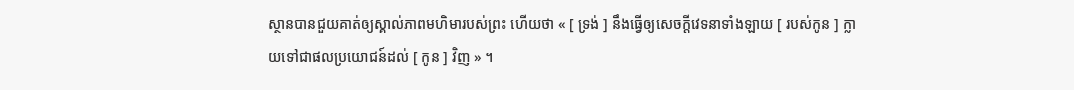ស្ថានបានជួយគាត់ឲ្យស្គាល់ភាពមហិមារបស់ព្រះ ហើយថា « [ ទ្រង់ ] នឹងធ្វើឲ្យសេចក្ដីវេទនាទាំងឡាយ [ របស់កូន ] ក្លាយទៅជាផលប្រយោជន៍ដល់ [ កូន ] វិញ » ។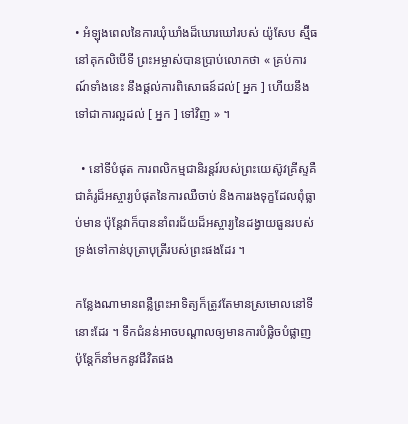• អំឡុងពេលនៃការឃុំឃាំងដ៏ឃោរឃៅរបស់ យ៉ូសែប ស្ម៊ីធ នៅគុកលិបើទី ព្រះអម្ចាស់បានប្រាប់លោកថា « គ្រប់ការណ៍ទាំងនេះ នឹងផ្ដល់ការពិសោធន៍ដល់[ អ្នក ] ហើយនឹងទៅជាការល្អដល់ [ អ្នក ] ទៅវិញ » ។

  • នៅទីបំផុត ការពលិកម្មជានិរន្តរ៍របស់ព្រះយេស៊ូវគ្រីស្ទគឺជាគំរូដ៏អស្ចារ្យបំផុតនៃការឈឺចាប់ និងការរងទុក្ខដែលពុំធ្លាប់មាន ប៉ុន្តែវាក៏បាននាំពរជ័យដ៏អស្ចារ្យនៃដង្វាយធួនរបស់ទ្រង់ទៅកាន់បុត្រាបុត្រីរបស់ព្រះផងដែរ ។

កន្លែងណាមានពន្លឺព្រះអាទិត្យក៏ត្រូវតែមានស្រមោលនៅទីនោះដែរ ។ ទឹកជំនន់អាចបណ្តាលឲ្យមានការបំផ្លិចបំផ្លាញ ប៉ុន្តែក៏នាំមកនូវជីវិតផង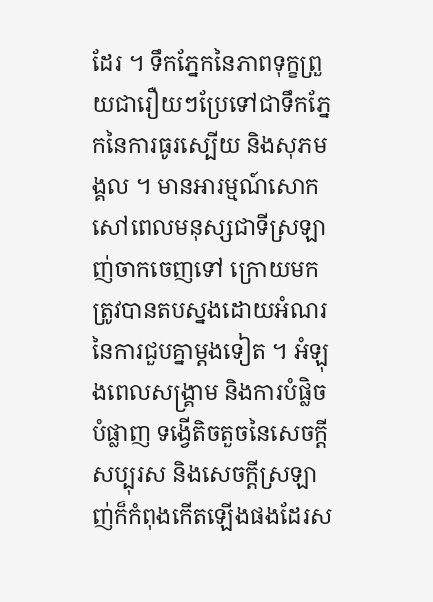ដែរ ។ ទឹកភ្នែកនៃភាពទុក្ខព្រួយជារឿយៗប្រែទៅជាទឹកភ្នែកនៃការធូរស្បើយ និងសុភមង្គល ។ មានអារម្មណ៍សោកសៅពេលមនុស្សជាទីស្រឡាញ់ចាកចេញទៅ ក្រោយមកត្រូវបានតបស្នងដោយអំណរនៃការជួបគ្នាម្តងទៀត ។ អំឡុងពេលសង្រ្គាម និងការបំផ្លិចបំផ្លាញ ទង្វើតិចតួចនៃសេចក្តីសប្បុរស និងសេចក្តីស្រឡាញ់ក៏កំពុងកើតឡើងផងដែរស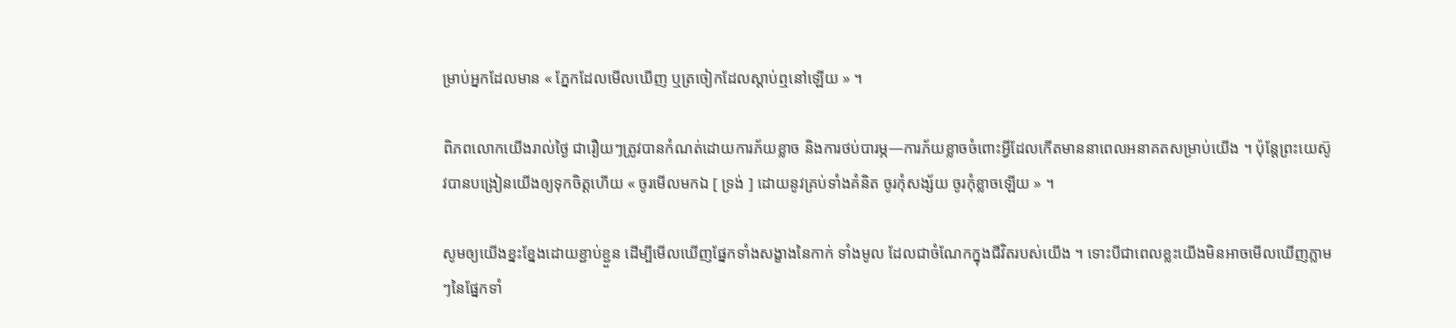ម្រាប់អ្នកដែលមាន « ភ្នែកដែលមើលឃើញ ឬត្រចៀកដែលស្តាប់ឮនៅឡើយ » ។

ពិភពលោកយើងរាល់ថ្ងៃ ជារឿយៗត្រូវបានកំណត់ដោយការភ័យខ្លាច និងការថប់បារម្ភ—ការភ័យខ្លាចចំពោះអ្វីដែលកើតមាននាពេលអនាគតសម្រាប់យើង ។ ប៉ុន្តែព្រះយេស៊ូវបានបង្រៀនយើងឲ្យទុកចិត្តហើយ « ចូរមើលមកឯ [ ទ្រង់ ] ដោយនូវគ្រប់ទាំងគំនិត ចូរកុំសង្ស័យ ចូរកុំខ្លាចឡើយ » ។

សូមឲ្យយើងខ្នះខ្នែងដោយខ្ជាប់ខ្ជួន ដើម្បីមើលឃើញផ្នែកទាំងសង្ខាងនៃកាក់ ទាំងមូល ដែលជាចំណែកក្នុងជីវិតរបស់យើង ។ ទោះបីជាពេលខ្លះយើងមិនអាចមើលឃើញភ្លាមៗនៃផ្នែកទាំ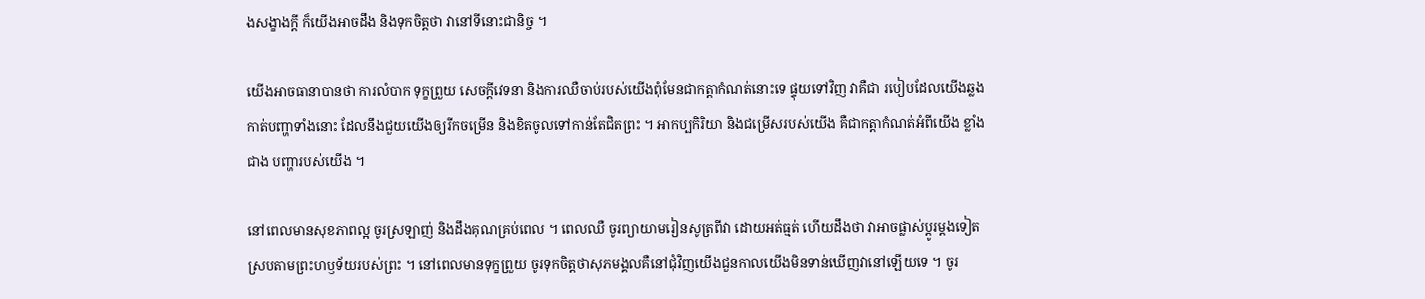ងសង្ខាងក្ដី ក៏យើងអាចដឹង និងទុកចិត្តថា វានៅទីនោះជានិច្ច ។

យើងអាចធានាបានថា ការលំបាក ទុក្ខព្រួយ សេចក្តីវេទនា និងការឈឺចាប់របស់យើងពុំមែនជាកត្តាកំណត់នោះទេ ផ្ទុយទៅវិញ វាគឺជា របៀបដែលយើងឆ្លងកាត់បញ្ហាទាំងនោះ ដែលនឹងជួយយើងឲ្យរីកចម្រើន និងខិតចូលទៅកាន់តែជិតព្រះ ។ អាកប្បកិរិយា និងជម្រើសរបស់យើង គឺជាកត្តាកំណត់អំពីយើង ខ្លាំងជាង បញ្ហារបស់យើង ។

នៅពេលមានសុខភាពល្អ ចូរស្រឡាញ់ និងដឹងគុណគ្រប់ពេល ។ ពេលឈឺ ចូរព្យាយាមរៀនសូត្រពីវា ដោយអត់ធ្មត់ ហើយដឹងថា វាអាចផ្លាស់ប្ដូរម្ដងទៀតស្របតាមព្រះហឫទ័យរបស់ព្រះ ។ នៅពេលមានទុក្ខព្រួយ ចូរទុកចិត្តថាសុភមង្គលគឺនៅជុំវិញយើងជួនកាលយើងមិនទាន់ឃើញវានៅឡើយទេ ។ ចូរ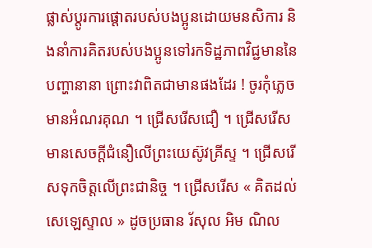ផ្លាស់ប្តូរការផ្តោតរបស់បងប្អូនដោយមនសិការ និងនាំការគិតរបស់បងប្អូនទៅរកទិដ្ឋភាពវិជ្ជមាននៃបញ្ហានានា ព្រោះវាពិតជាមានផងដែរ ! ចូរកុំភ្លេចមានអំណរគុណ ។ ជ្រើសរើសជឿ ។ ជ្រើសរើសមានសេចក្ដីជំនឿលើព្រះយេស៊ូវគ្រីស្ទ ។ ជ្រើសរើសទុកចិត្តលើព្រះជានិច្ច ។ ជ្រើសរើស « គិតដល់សេឡេស្ទាល » ដូចប្រធាន រ័សុល អិម ណិល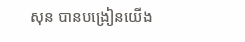សុន បានបង្រៀនយើង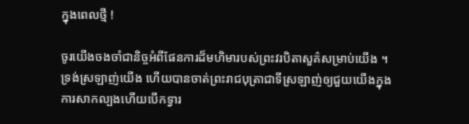ក្នុងពេលថ្មី !

ចូរយើងចងចាំជានិច្ចអំពីផែនការដ៏មហិមារបស់ព្រះវរបិតាសួគ៌សម្រាប់យើង ។ ទ្រង់ស្រឡាញ់យើង ហើយបានចាត់ព្រះរាជបុត្រាជាទីស្រឡាញ់ឲ្យជួយយើងក្នុងការសាកល្បងហើយបើកទ្វារ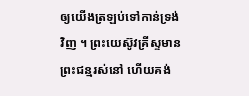ឲ្យយើងត្រឡប់ទៅកាន់ទ្រង់វិញ ។ ព្រះយេស៊ូវគ្រីស្ទមានព្រះជន្មរស់នៅ ហើយគង់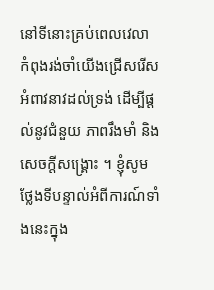នៅទីនោះគ្រប់ពេលវេលា កំពុងរង់ចាំយើងជ្រើសរើសអំពាវនាវដល់ទ្រង់ ដើម្បីផ្ដល់នូវជំនួយ ភាពរឹងមាំ និងសេចក្ដីសង្គ្រោះ ។ ខ្ញុំសូមថ្លែងទីបន្ទាល់អំពីការណ៍ទាំងនេះក្នុង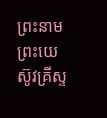ព្រះនាមព្រះយេស៊ូវគ្រីស្ទ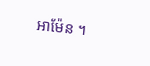អាម៉ែន ។